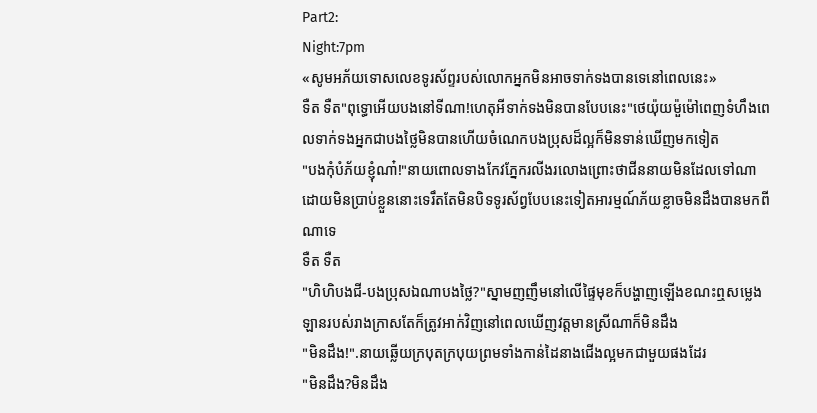Part2:
Night:7pm
«សូមអភ័យទោសលេខទូរស័ព្ទរបស់លោកអ្នកមិនអាចទាក់ទងបានទេនៅពេលនេះ»
ទឺត ទឺត"ពុទ្ធោអើយបងនៅទីណា!ហេតុអីទាក់ទងមិនបានបែបនេះ"ថេយ៉ុយម៉ួម៉ៅពេញទំហឹងពេលទាក់ទងអ្នកជាបងថ្លៃមិនបានហើយចំណេកបងប្រុសដ៏ល្អក៏មិនទាន់ឃើញមកទៀត
"បងកុំបំភ័យខ្ញុំណា៎!"នាយពោលទាងកែវភ្នែករលីងរលោងព្រោះថាជីននាយមិនដែលទៅណាដោយមិនប្រាប់ខ្លួននោះទេរឹតតែមិនបិទទូរស័ព្វបែបនេះទៀតអារម្មណ៍ភ័យខ្លាចមិនដឹងបានមកពីណាទេ
ទឺត ទឺត
"ហិហិបងជី-បងប្រុសឯណាបងថ្លៃ?"ស្នាមញញឹមនៅលើផ្ទៃមុខក៏បង្ហាញឡើងខណះឮសម្លេងឡានរបស់រាងក្រាសតែក៏ត្រូវអាក់វិញនៅពេលឃើញវត្តមានស្រីណាក៏មិនដឹង
"មិនដឹង!".នាយឆ្លើយក្របុតក្របុយព្រមទាំងកាន់ដៃនាងជើងល្អមកជាមួយផងដែរ
"មិនដឹង?មិនដឹង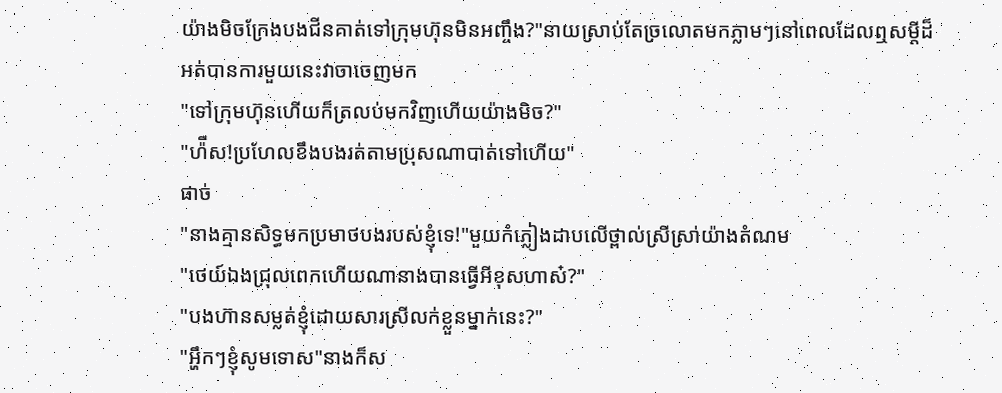យ៉ាងមិចក្រែងបងជីនគាត់ទៅក្រុមហ៊ុនមិនអញ្ចឹង?"នាយស្រាប់តែច្រលោតមកភ្លាមៗនៅពេលដែលឮសម្ដីដ៏អត់បានការមួយនេះវាចាចេញមក
"ទៅក្រុមហ៊ុនហើយក៏ត្រលប់មកវិញហើយយ៉ាងមិច?"
"ហ៉ឹស!ប្រហែលខឹងបងរត់តាមប្រុសណាបាត់ទៅហើយ"
ផាច់
"នាងគ្មានសិទ្ធមកប្រមាថបងរបស់ខ្ញុំទេ!"មួយកំភ្លៀងដាបលើថ្ពាល់ស្រីស្រា់យ៉ាងតំណម
"ថេយ៍ឯងជ្រុលពេកហើយណានាងបានធ្វើអីខុសហាស៎?"
"បងហ៊ានសម្លត់ខ្ញុំដោយសារស្រីលក់ខ្លួនម្នាក់នេះ?"
"អ្ហឹកៗខ្ញុំសូមទោស"នាងក៏ស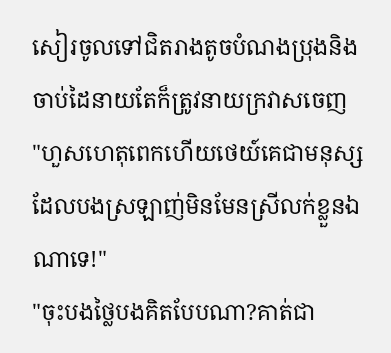សៀរចូលទៅជិតរាងតូចបំណងប្រុងនិងចាប់ដៃនាយតែក៏ត្រូវនាយក្រវាសចេញ
"ហួសហេតុពេកហើយថេយ៍គេជាមនុស្សដែលបងស្រឡាញ់មិនមែនស្រីលក់ខ្លួនឯណាទេ!"
"ចុះបងថ្លៃបងគិតបែបណា?គាត់ជា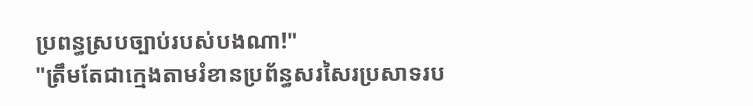ប្រពន្ធស្របច្បាប់របស់បងណា!"
"ត្រឹមតែជាក្មេងតាមរំខានប្រព័ន្ធសរសៃរប្រសាទរប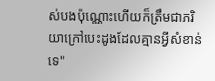ស់បងប៉ុណ្ណោះហើយក៏ត្រឹមជាភរិយាក្រៅបេះដូងដែលគ្មានអ្វីសំខាន់ទេ"